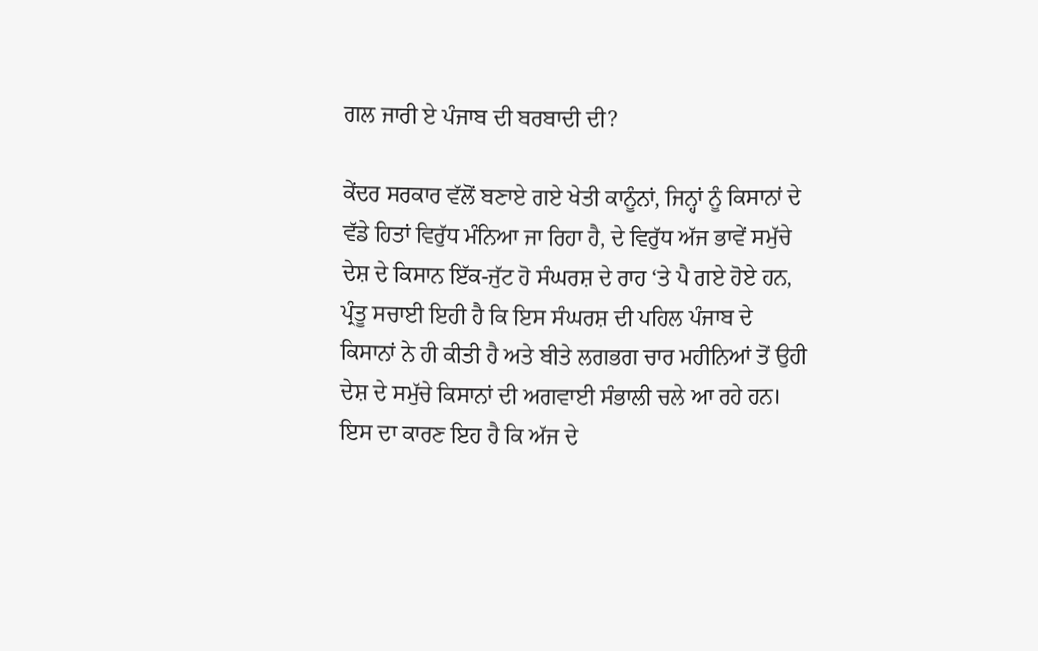ਗਲ ਜਾਰੀ ਏ ਪੰਜਾਬ ਦੀ ਬਰਬਾਦੀ ਦੀ?

ਕੇਂਦਰ ਸਰਕਾਰ ਵੱਲੋਂ ਬਣਾਏ ਗਏ ਖੇਤੀ ਕਾਨੂੰਨਾਂ, ਜਿਨ੍ਹਾਂ ਨੂੰ ਕਿਸਾਨਾਂ ਦੇ ਵੱਡੇ ਹਿਤਾਂ ਵਿਰੁੱਧ ਮੰਨਿਆ ਜਾ ਰਿਹਾ ਹੈ, ਦੇ ਵਿਰੁੱਧ ਅੱਜ ਭਾਵੇਂ ਸਮੁੱਚੇ ਦੇਸ਼ ਦੇ ਕਿਸਾਨ ਇੱਕ-ਜੁੱਟ ਹੋ ਸੰਘਰਸ਼ ਦੇ ਰਾਹ ‘ਤੇ ਪੈ ਗਏ ਹੋਏ ਹਨ, ਪ੍ਰੰਤੂ ਸਚਾਈ ਇਹੀ ਹੈ ਕਿ ਇਸ ਸੰਘਰਸ਼ ਦੀ ਪਹਿਲ ਪੰਜਾਬ ਦੇ ਕਿਸਾਨਾਂ ਨੇ ਹੀ ਕੀਤੀ ਹੈ ਅਤੇ ਬੀਤੇ ਲਗਭਗ ਚਾਰ ਮਹੀਨਿਆਂ ਤੋਂ ਉਹੀ ਦੇਸ਼ ਦੇ ਸਮੁੱਚੇ ਕਿਸਾਨਾਂ ਦੀ ਅਗਵਾਈ ਸੰਭਾਲੀ ਚਲੇ ਆ ਰਹੇ ਹਨ। ਇਸ ਦਾ ਕਾਰਣ ਇਹ ਹੈ ਕਿ ਅੱਜ ਦੇ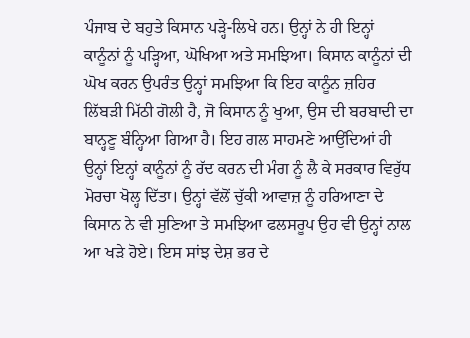ਪੰਜਾਬ ਦੇ ਬਹੁਤੇ ਕਿਸਾਨ ਪੜ੍ਹੇ-ਲਿਖੇ ਹਨ। ਉਨ੍ਹਾਂ ਨੇ ਹੀ ਇਨ੍ਹਾਂ ਕਾਨੂੰਨਾਂ ਨੂੰ ਪੜ੍ਹਿਆ, ਘੋਖਿਆ ਅਤੇ ਸਮਝਿਆ। ਕਿਸਾਨ ਕਾਨੂੰਨਾਂ ਦੀ ਘੋਖ ਕਰਨ ਉਪਰੰਤ ਉਨ੍ਹਾਂ ਸਮਝਿਆ ਕਿ ਇਹ ਕਾਨੂੰਨ ਜ਼ਹਿਰ ਲਿੱਬੜੀ ਮਿੱਠੀ ਗੋਲੀ ਹੈ, ਜੋ ਕਿਸਾਨ ਨੂੰ ਖੁਆ, ਉਸ ਦੀ ਬਰਬਾਦੀ ਦਾ ਬਾਨ੍ਹਣੂ ਬੰਨ੍ਹਿਆ ਗਿਆ ਹੈ। ਇਹ ਗਲ ਸਾਹਮਣੇ ਆਉਂਦਿਆਂ ਹੀ ਉਨ੍ਹਾਂ ਇਨ੍ਹਾਂ ਕਾਨੂੰਨਾਂ ਨੂੰ ਰੱਦ ਕਰਨ ਦੀ ਮੰਗ ਨੂੰ ਲੈ ਕੇ ਸਰਕਾਰ ਵਿਰੁੱਧ ਮੋਰਚਾ ਖੋਲ੍ਹ ਦਿੱਤਾ। ਉਨ੍ਹਾਂ ਵੱਲੋਂ ਚੁੱਕੀ ਆਵਾਜ਼ ਨੂੰ ਹਰਿਆਣਾ ਦੇ ਕਿਸਾਨ ਨੇ ਵੀ ਸੁਣਿਆ ਤੇ ਸਮਝਿਆ ਫਲਸਰੂਪ ਉਹ ਵੀ ਉਨ੍ਹਾਂ ਨਾਲ ਆ ਖੜੇ ਹੋਏ। ਇਸ ਸਾਂਝ ਦੇਸ਼ ਭਰ ਦੇ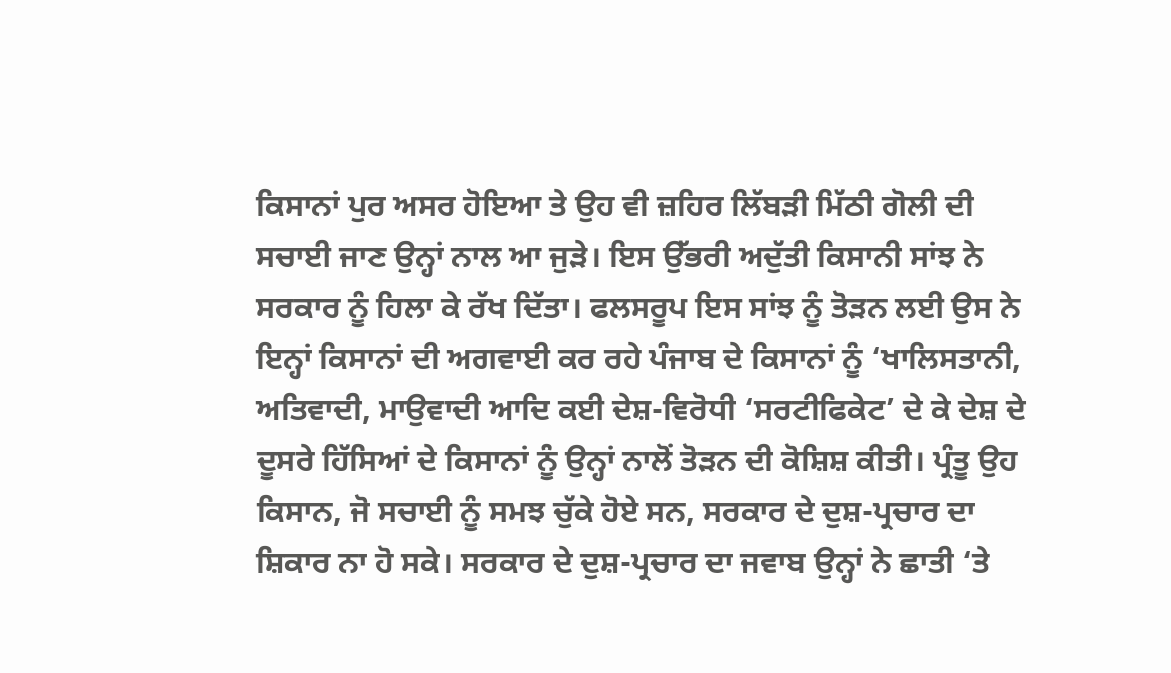ਕਿਸਾਨਾਂ ਪੁਰ ਅਸਰ ਹੋਇਆ ਤੇ ਉਹ ਵੀ ਜ਼ਹਿਰ ਲਿੱਬੜੀ ਮਿੱਠੀ ਗੋਲੀ ਦੀ ਸਚਾਈ ਜਾਣ ਉਨ੍ਹਾਂ ਨਾਲ ਆ ਜੁੜੇ। ਇਸ ਉੱਭਰੀ ਅਦੁੱਤੀ ਕਿਸਾਨੀ ਸਾਂਝ ਨੇ ਸਰਕਾਰ ਨੂੰ ਹਿਲਾ ਕੇ ਰੱਖ ਦਿੱਤਾ। ਫਲਸਰੂਪ ਇਸ ਸਾਂਝ ਨੂੰ ਤੋੜਨ ਲਈ ਉਸ ਨੇ ਇਨ੍ਹਾਂ ਕਿਸਾਨਾਂ ਦੀ ਅਗਵਾਈ ਕਰ ਰਹੇ ਪੰਜਾਬ ਦੇ ਕਿਸਾਨਾਂ ਨੂੰ ‘ਖਾਲਿਸਤਾਨੀ, ਅਤਿਵਾਦੀ, ਮਾਉਵਾਦੀ ਆਦਿ ਕਈ ਦੇਸ਼-ਵਿਰੋਧੀ ‘ਸਰਟੀਫਿਕੇਟ’ ਦੇ ਕੇ ਦੇਸ਼ ਦੇ ਦੂਸਰੇ ਹਿੱਸਿਆਂ ਦੇ ਕਿਸਾਨਾਂ ਨੂੰ ਉਨ੍ਹਾਂ ਨਾਲੋਂ ਤੋੜਨ ਦੀ ਕੋਸ਼ਿਸ਼ ਕੀਤੀ। ਪ੍ਰੰਤੂ ਉਹ ਕਿਸਾਨ, ਜੋ ਸਚਾਈ ਨੂੰ ਸਮਝ ਚੁੱਕੇ ਹੋਏ ਸਨ, ਸਰਕਾਰ ਦੇ ਦੁਸ਼-ਪ੍ਰਚਾਰ ਦਾ ਸ਼ਿਕਾਰ ਨਾ ਹੋ ਸਕੇ। ਸਰਕਾਰ ਦੇ ਦੁਸ਼-ਪ੍ਰਚਾਰ ਦਾ ਜਵਾਬ ਉਨ੍ਹਾਂ ਨੇ ਛਾਤੀ ‘ਤੇ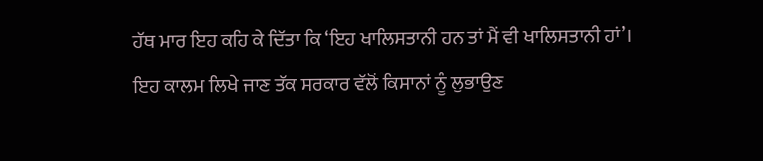ਹੱਥ ਮਾਰ ਇਹ ਕਹਿ ਕੇ ਦਿੱਤਾ ਕਿ ‘ਇਹ ਖਾਲਿਸਤਾਨੀ ਹਨ ਤਾਂ ਮੈਂ ਵੀ ਖਾਲਿਸਤਾਨੀ ਹਾਂ’।
ਇਹ ਕਾਲਮ ਲਿਖੇ ਜਾਣ ਤੱਕ ਸਰਕਾਰ ਵੱਲੋਂ ਕਿਸਾਨਾਂ ਨੂੰ ਲੁਭਾਉਣ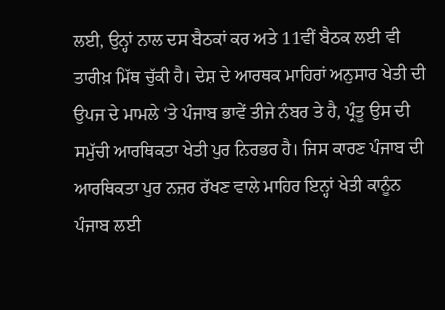ਲਈ, ਉਨ੍ਹਾਂ ਨਾਲ ਦਸ ਬੈਠਕਾਂ ਕਰ ਅਤੇ 11ਵੀਂ ਬੈਠਕ ਲਈ ਵੀ ਤਾਰੀਖ਼ ਮਿੱਥ ਚੁੱਕੀ ਹੈ। ਦੇਸ਼ ਦੇ ਆਰਥਕ ਮਾਹਿਰਾਂ ਅਨੁਸਾਰ ਖੇਤੀ ਦੀ ਉਪਜ ਦੇ ਮਾਮਲੇ ‘ਤੇ ਪੰਜਾਬ ਭਾਵੇਂ ਤੀਜੇ ਨੰਬਰ ਤੇ ਹੈ, ਪ੍ਰੰਤੂ ਉਸ ਦੀ ਸਮੁੱਚੀ ਆਰਥਿਕਤਾ ਖੇਤੀ ਪੁਰ ਨਿਰਭਰ ਹੈ। ਜਿਸ ਕਾਰਣ ਪੰਜਾਬ ਦੀ ਆਰਥਿਕਤਾ ਪੁਰ ਨਜ਼ਰ ਰੱਖਣ ਵਾਲੇ ਮਾਹਿਰ ਇਨ੍ਹਾਂ ਖੇਤੀ ਕਾਨੂੰਨ ਪੰਜਾਬ ਲਈ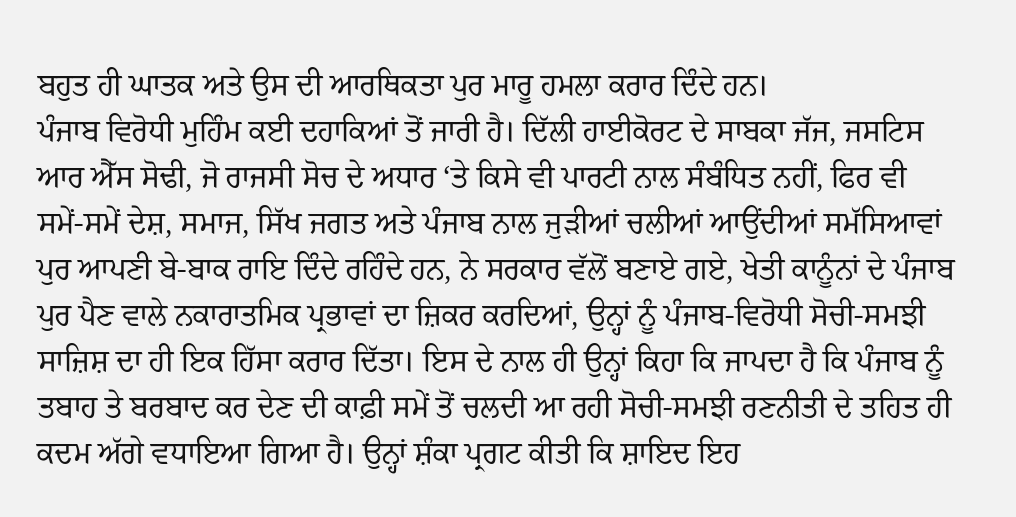ਬਹੁਤ ਹੀ ਘਾਤਕ ਅਤੇ ਉਸ ਦੀ ਆਰਥਿਕਤਾ ਪੁਰ ਮਾਰੂ ਹਮਲਾ ਕਰਾਰ ਦਿੰਦੇ ਹਨ।
ਪੰਜਾਬ ਵਿਰੋਧੀ ਮੁਹਿੰਮ ਕਈ ਦਹਾਕਿਆਂ ਤੋਂ ਜਾਰੀ ਹੈ। ਦਿੱਲੀ ਹਾਈਕੋਰਟ ਦੇ ਸਾਬਕਾ ਜੱਜ, ਜਸਟਿਸ ਆਰ ਐੱਸ ਸੋਢੀ, ਜੋ ਰਾਜਸੀ ਸੋਚ ਦੇ ਅਧਾਰ ‘ਤੇ ਕਿਸੇ ਵੀ ਪਾਰਟੀ ਨਾਲ ਸੰਬੰਧਿਤ ਨਹੀਂ, ਫਿਰ ਵੀ ਸਮੇਂ-ਸਮੇਂ ਦੇਸ਼, ਸਮਾਜ, ਸਿੱਖ ਜਗਤ ਅਤੇ ਪੰਜਾਬ ਨਾਲ ਜੁੜੀਆਂ ਚਲੀਆਂ ਆਉਂਦੀਆਂ ਸਮੱਸਿਆਵਾਂ ਪੁਰ ਆਪਣੀ ਬੇ-ਬਾਕ ਰਾਇ ਦਿੰਦੇ ਰਹਿੰਦੇ ਹਨ, ਨੇ ਸਰਕਾਰ ਵੱਲੋਂ ਬਣਾਏ ਗਏ, ਖੇਤੀ ਕਾਨੂੰਨਾਂ ਦੇ ਪੰਜਾਬ ਪੁਰ ਪੈਣ ਵਾਲੇ ਨਕਾਰਾਤਮਿਕ ਪ੍ਰਭਾਵਾਂ ਦਾ ਜ਼ਿਕਰ ਕਰਦਿਆਂ, ਉਨ੍ਹਾਂ ਨੂੰ ਪੰਜਾਬ-ਵਿਰੋਧੀ ਸੋਚੀ-ਸਮਝੀ ਸਾਜ਼ਿਸ਼ ਦਾ ਹੀ ਇਕ ਹਿੱਸਾ ਕਰਾਰ ਦਿੱਤਾ। ਇਸ ਦੇ ਨਾਲ ਹੀ ਉਨ੍ਹਾਂ ਕਿਹਾ ਕਿ ਜਾਪਦਾ ਹੈ ਕਿ ਪੰਜਾਬ ਨੂੰ ਤਬਾਹ ਤੇ ਬਰਬਾਦ ਕਰ ਦੇਣ ਦੀ ਕਾਫ਼ੀ ਸਮੇਂ ਤੋਂ ਚਲਦੀ ਆ ਰਹੀ ਸੋਚੀ-ਸਮਝੀ ਰਣਨੀਤੀ ਦੇ ਤਹਿਤ ਹੀ ਕਦਮ ਅੱਗੇ ਵਧਾਇਆ ਗਿਆ ਹੈ। ਉਨ੍ਹਾਂ ਸ਼ੰਕਾ ਪ੍ਰਗਟ ਕੀਤੀ ਕਿ ਸ਼ਾਇਦ ਇਹ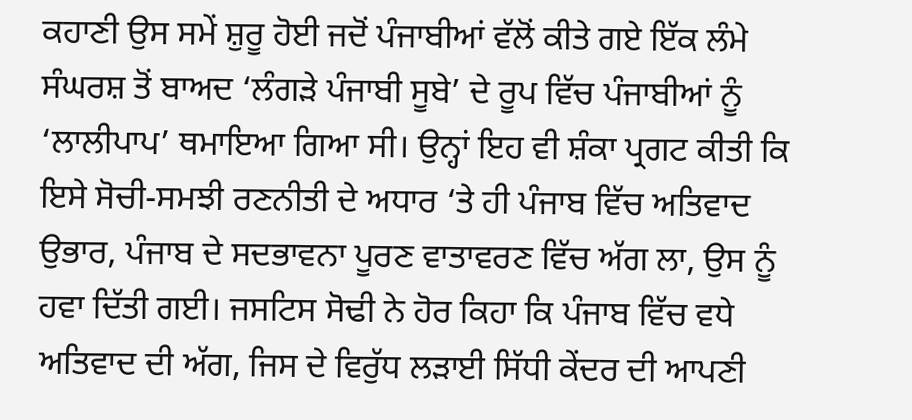ਕਹਾਣੀ ਉਸ ਸਮੇਂ ਸ਼ੁਰੂ ਹੋਈ ਜਦੋਂ ਪੰਜਾਬੀਆਂ ਵੱਲੋਂ ਕੀਤੇ ਗਏ ਇੱਕ ਲੰਮੇ ਸੰਘਰਸ਼ ਤੋਂ ਬਾਅਦ ‘ਲੰਗੜੇ ਪੰਜਾਬੀ ਸੂਬੇ’ ਦੇ ਰੂਪ ਵਿੱਚ ਪੰਜਾਬੀਆਂ ਨੂੰ ‘ਲਾਲੀਪਾਪ’ ਥਮਾਇਆ ਗਿਆ ਸੀ। ਉਨ੍ਹਾਂ ਇਹ ਵੀ ਸ਼ੰਕਾ ਪ੍ਰਗਟ ਕੀਤੀ ਕਿ ਇਸੇ ਸੋਚੀ-ਸਮਝੀ ਰਣਨੀਤੀ ਦੇ ਅਧਾਰ ‘ਤੇ ਹੀ ਪੰਜਾਬ ਵਿੱਚ ਅਤਿਵਾਦ ਉਭਾਰ, ਪੰਜਾਬ ਦੇ ਸਦਭਾਵਨਾ ਪੂਰਣ ਵਾਤਾਵਰਣ ਵਿੱਚ ਅੱਗ ਲਾ, ਉਸ ਨੂੰ ਹਵਾ ਦਿੱਤੀ ਗਈ। ਜਸਟਿਸ ਸੋਢੀ ਨੇ ਹੋਰ ਕਿਹਾ ਕਿ ਪੰਜਾਬ ਵਿੱਚ ਵਧੇ ਅਤਿਵਾਦ ਦੀ ਅੱਗ, ਜਿਸ ਦੇ ਵਿਰੁੱਧ ਲੜਾਈ ਸਿੱਧੀ ਕੇਂਦਰ ਦੀ ਆਪਣੀ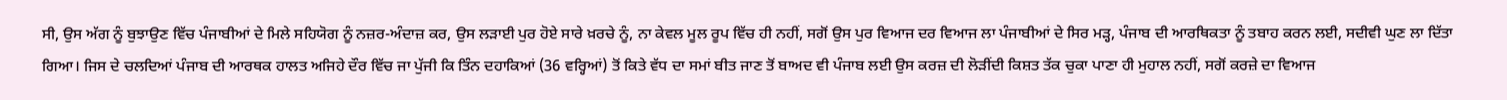ਸੀ, ਉਸ ਅੱਗ ਨੂੰ ਬੁਝਾਉਣ ਵਿੱਚ ਪੰਜਾਬੀਆਂ ਦੇ ਮਿਲੇ ਸਹਿਯੋਗ ਨੂੰ ਨਜ਼ਰ-ਅੰਦਾਜ਼ ਕਰ, ਉਸ ਲੜਾਈ ਪੁਰ ਹੋਏ ਸਾਰੇ ਖ਼ਰਚੇ ਨੂੰ, ਨਾ ਕੇਵਲ ਮੂਲ ਰੂਪ ਵਿੱਚ ਹੀ ਨਹੀਂ, ਸਗੋਂ ਉਸ ਪੁਰ ਵਿਆਜ ਦਰ ਵਿਆਜ ਲਾ ਪੰਜਾਬੀਆਂ ਦੇ ਸਿਰ ਮੜ੍ਹ, ਪੰਜਾਬ ਦੀ ਆਰਥਿਕਤਾ ਨੂੰ ਤਬਾਹ ਕਰਨ ਲਈ, ਸਦੀਵੀ ਘੁਣ ਲਾ ਦਿੱਤਾ ਗਿਆ। ਜਿਸ ਦੇ ਚਲਦਿਆਂ ਪੰਜਾਬ ਦੀ ਆਰਥਕ ਹਾਲਤ ਅਜਿਹੇ ਦੌਰ ਵਿੱਚ ਜਾ ਪੁੱਜੀ ਕਿ ਤਿੰਨ ਦਹਾਕਿਆਂ (36 ਵਰ੍ਹਿਆਂ) ਤੋਂ ਕਿਤੇ ਵੱਧ ਦਾ ਸਮਾਂ ਬੀਤ ਜਾਣ ਤੋਂ ਬਾਅਦ ਵੀ ਪੰਜਾਬ ਲਈ ਉਸ ਕਰਜ਼ ਦੀ ਲੋੜੀਂਦੀ ਕਿਸ਼ਤ ਤੱਕ ਚੁਕਾ ਪਾਣਾ ਹੀ ਮੁਹਾਲ ਨਹੀਂ, ਸਗੋਂ ਕਰਜ਼ੇ ਦਾ ਵਿਆਜ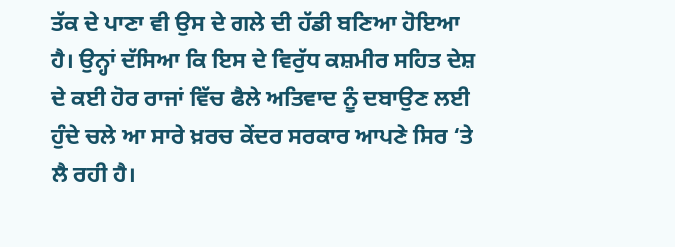ਤੱਕ ਦੇ ਪਾਣਾ ਵੀ ਉਸ ਦੇ ਗਲੇ ਦੀ ਹੱਡੀ ਬਣਿਆ ਹੋਇਆ ਹੈ। ਉਨ੍ਹਾਂ ਦੱਸਿਆ ਕਿ ਇਸ ਦੇ ਵਿਰੁੱਧ ਕਸ਼ਮੀਰ ਸਹਿਤ ਦੇਸ਼ ਦੇ ਕਈ ਹੋਰ ਰਾਜਾਂ ਵਿੱਚ ਫੈਲੇ ਅਤਿਵਾਦ ਨੂੰ ਦਬਾਉਣ ਲਈ ਹੁੰਦੇ ਚਲੇ ਆ ਸਾਰੇ ਖ਼ਰਚ ਕੇਂਦਰ ਸਰਕਾਰ ਆਪਣੇ ਸਿਰ ‘ਤੇ ਲੈ ਰਹੀ ਹੈ।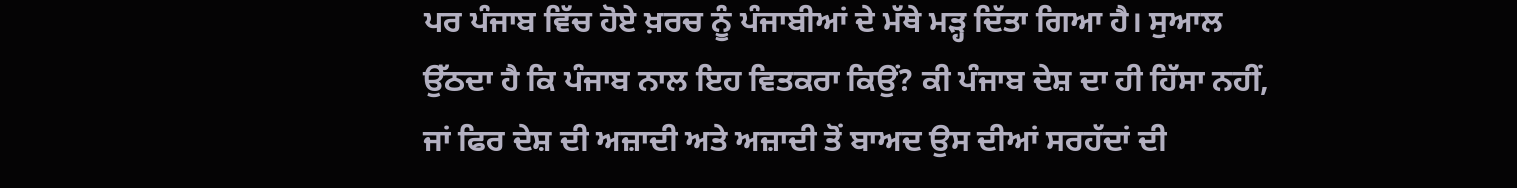ਪਰ ਪੰਜਾਬ ਵਿੱਚ ਹੋਏ ਖ਼ਰਚ ਨੂੰ ਪੰਜਾਬੀਆਂ ਦੇ ਮੱਥੇ ਮੜ੍ਹ ਦਿੱਤਾ ਗਿਆ ਹੈ। ਸੁਆਲ ਉੱਠਦਾ ਹੈ ਕਿ ਪੰਜਾਬ ਨਾਲ ਇਹ ਵਿਤਕਰਾ ਕਿਉਂ? ਕੀ ਪੰਜਾਬ ਦੇਸ਼ ਦਾ ਹੀ ਹਿੱਸਾ ਨਹੀਂ, ਜਾਂ ਫਿਰ ਦੇਸ਼ ਦੀ ਅਜ਼ਾਦੀ ਅਤੇ ਅਜ਼ਾਦੀ ਤੋਂ ਬਾਅਦ ਉਸ ਦੀਆਂ ਸਰਹੱਦਾਂ ਦੀ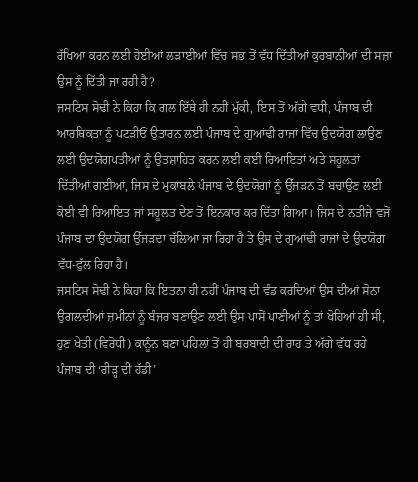ਰੱਖਿਆ ਕਰਨ ਲਈ ਹੋਈਆਂ ਲੜਾਈਆਂ ਵਿੱਚ ਸਭ ਤੋਂ ਵੱਧ ਦਿੱਤੀਆਂ ਕੁਰਬਾਨੀਆਂ ਦੀ ਸਜ਼ਾ ਉਸ ਨੂੰ ਦਿੱਤੀ ਜਾ ਰਹੀ ਹੈ?
ਜਸਟਿਸ ਸੋਢੀ ਨੇ ਕਿਹਾ ਕਿ ਗਲ ਇੱਥੇ ਹੀ ਨਹੀਂ ਮੁੱਕੀ, ਇਸ ਤੋਂ ਅੱਗੇ ਵਧੀ, ਪੰਜਾਬ ਦੀ ਆਰਥਿਕਤਾ ਨੂੰ ਪਟੜੀਓਂ ਉਤਾਰਨ ਲਈ ਪੰਜਾਬ ਦੇ ਗੁਆਂਢੀ ਰਾਜਾਂ ਵਿੱਚ ਉਦਯੋਗ ਲਾਉਣ ਲਈ ਉਦਯੋਗਪਤੀਆਂ ਨੂੰ ਉਤਸ਼ਾਹਿਤ ਕਰਨ ਲਈ ਕਈ ਰਿਆਇਤਾਂ ਅਤੇ ਸਹੂਲਤਾਂ ਦਿੱਤੀਆਂ ਗਈਆਂ, ਜਿਸ ਦੇ ਮੁਕਾਬਲੇ ਪੰਜਾਬ ਦੇ ਉਦਯੋਗਾਂ ਨੂੰ ਉੱਜੜਨ ਤੋਂ ਬਚਾਉਣ ਲਈ ਕੋਈ ਵੀ ਰਿਆਇਤ ਜਾਂ ਸਹੂਲਤ ਦੇਣ ਤੋਂ ਇਨਕਾਰ ਕਰ ਦਿੱਤਾ ਗਿਆ। ਜਿਸ ਦੇ ਨਤੀਜੇ ਵਜੋਂ ਪੰਜਾਬ ਦਾ ਉਦਯੋਗ ਉੱਜੜਦਾ ਚੱਲਿਆ ਜਾ ਰਿਹਾ ਹੈ ਤੇ ਉਸ ਦੇ ਗੁਆਂਢੀ ਰਾਜਾਂ ਦੇ ਉਦਯੋਗ ਵੱਧ-ਫੁੱਲ ਰਿਹਾ ਹੈ।
ਜਸਟਿਸ ਸੋਢੀ ਨੇ ਕਿਹਾ ਕਿ ਇਤਨਾ ਹੀ ਨਹੀਂ ਪੰਜਾਬ ਦੀ ਵੰਡ ਕਰਦਿਆਂ ਉਸ ਦੀਆਂ ਸੋਨਾ ਉਗਲਦੀਆਂ ਜ਼ਮੀਨਾਂ ਨੂੰ ਬੰਜਰ ਬਣਾਉਣ ਲਈ ਉਸ ਪਾਸੋਂ ਪਾਣੀਆਂ ਨੂੰ ਤਾਂ ਖੋਹਿਆਂ ਹੀ ਸੀ, ਹੁਣ ਖੇਤੀ (ਵਿਰੋਧੀ) ਕਾਨੂੰਨ ਬਣਾ ਪਹਿਲਾਂ ਤੋਂ ਹੀ ਬਰਬਾਦੀ ਦੀ ਰਾਹ ਤੇ ਅੱਗੇ ਵੱਧ ਰਹੇ ਪੰਜਾਬ ਦੀ ‘ਰੀੜ੍ਹ ਦੀ ਹੱਡੀ’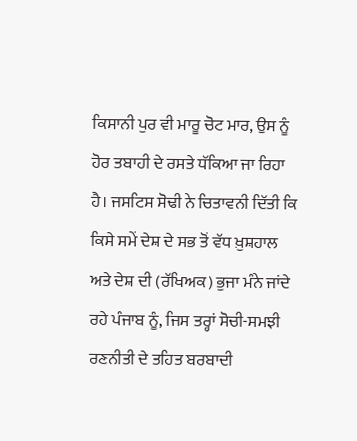ਕਿਸਾਨੀ ਪੁਰ ਵੀ ਮਾਰੂ ਚੋਟ ਮਾਰ, ਉਸ ਨੂੰ ਹੋਰ ਤਬਾਹੀ ਦੇ ਰਸਤੇ ਧੱਕਿਆ ਜਾ ਰਿਹਾ ਹੈ। ਜਸਟਿਸ ਸੋਢੀ ਨੇ ਚਿਤਾਵਨੀ ਦਿੱਤੀ ਕਿ ਕਿਸੇ ਸਮੇਂ ਦੇਸ਼ ਦੇ ਸਭ ਤੋਂ ਵੱਧ ਖ਼ੁਸ਼ਹਾਲ ਅਤੇ ਦੇਸ਼ ਦੀ (ਰੱਖਿਅਕ) ਭੁਜਾ ਮੰਨੇ ਜਾਂਦੇ ਰਹੇ ਪੰਜਾਬ ਨੂੰ, ਜਿਸ ਤਰ੍ਹਾਂ ਸੋਚੀ-ਸਮਝੀ ਰਣਨੀਤੀ ਦੇ ਤਹਿਤ ਬਰਬਾਦੀ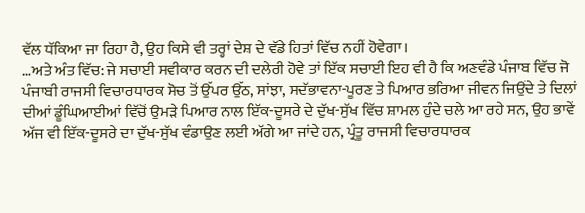ਵੱਲ ਧੱਕਿਆ ਜਾ ਰਿਹਾ ਹੈ, ਉਹ ਕਿਸੇ ਵੀ ਤਰ੍ਹਾਂ ਦੇਸ਼ ਦੇ ਵੱਡੇ ਹਿਤਾਂ ਵਿੱਚ ਨਹੀਂ ਹੋਵੇਗਾ।
…ਅਤੇ ਅੰਤ ਵਿੱਚ: ਜੇ ਸਚਾਈ ਸਵੀਕਾਰ ਕਰਨ ਦੀ ਦਲੇਰੀ ਹੋਵੇ ਤਾਂ ਇੱਕ ਸਚਾਈ ਇਹ ਵੀ ਹੈ ਕਿ ਅਣਵੰਡੇ ਪੰਜਾਬ ਵਿੱਚ ਜੋ ਪੰਜਾਬੀ ਰਾਜਸੀ ਵਿਚਾਰਧਾਰਕ ਸੋਚ ਤੋਂ ਉੱਪਰ ਉੱਠ, ਸਾਂਝਾ, ਸਦੱਭਾਵਨਾ-ਪੂਰਣ ਤੇ ਪਿਆਰ ਭਰਿਆ ਜੀਵਨ ਜਿਉਂਦੇ ਤੇ ਦਿਲਾਂ ਦੀਆਂ ਡੂੰਘਿਆਈਆਂ ਵਿੱਚੋਂ ਉਮੜੇ ਪਿਆਰ ਨਾਲ ਇੱਕ-ਦੂਸਰੇ ਦੇ ਦੁੱਖ-ਸੁੱਖ ਵਿੱਚ ਸ਼ਾਮਲ ਹੁੰਦੇ ਚਲੇ ਆ ਰਹੇ ਸਨ, ਉਹ ਭਾਵੇਂ ਅੱਜ ਵੀ ਇੱਕ-ਦੂਸਰੇ ਦਾ ਦੁੱਖ-ਸੁੱਖ ਵੰਡਾਉਣ ਲਈ ਅੱਗੇ ਆ ਜਾਂਦੇ ਹਨ, ਪ੍ਰੰਤੂ ਰਾਜਸੀ ਵਿਚਾਰਧਾਰਕ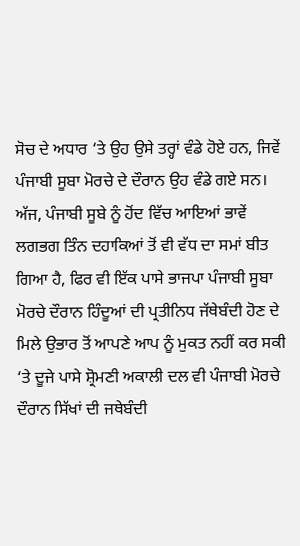ਸੋਚ ਦੇ ਅਧਾਰ ‘ਤੇ ਉਹ ਉਸੇ ਤਰ੍ਹਾਂ ਵੰਡੇ ਹੋਏ ਹਨ, ਜਿਵੇਂ ਪੰਜਾਬੀ ਸੂਬਾ ਮੋਰਚੇ ਦੇ ਦੌਰਾਨ ਉਹ ਵੰਡੇ ਗਏ ਸਨ।
ਅੱਜ, ਪੰਜਾਬੀ ਸੂਬੇ ਨੂੰ ਹੋਂਦ ਵਿੱਚ ਆਇਆਂ ਭਾਵੇਂ ਲਗਭਗ ਤਿੰਨ ਦਹਾਕਿਆਂ ਤੋਂ ਵੀ ਵੱਧ ਦਾ ਸਮਾਂ ਬੀਤ ਗਿਆ ਹੈ, ਫਿਰ ਵੀ ਇੱਕ ਪਾਸੇ ਭਾਜਪਾ ਪੰਜਾਬੀ ਸੂਬਾ ਮੋਰਚੇ ਦੌਰਾਨ ਹਿੰਦੂਆਂ ਦੀ ਪ੍ਰਤੀਨਿਧ ਜੱਥੇਬੰਦੀ ਹੋਣ ਦੇ ਮਿਲੇ ਉਭਾਰ ਤੋਂ ਆਪਣੇ ਆਪ ਨੂੰ ਮੁਕਤ ਨਹੀਂ ਕਰ ਸਕੀ ‘ਤੇ ਦੂਜੇ ਪਾਸੇ ਸ਼੍ਰੋਮਣੀ ਅਕਾਲੀ ਦਲ ਵੀ ਪੰਜਾਬੀ ਮੋਰਚੇ ਦੌਰਾਨ ਸਿੱਖਾਂ ਦੀ ਜਥੇਬੰਦੀ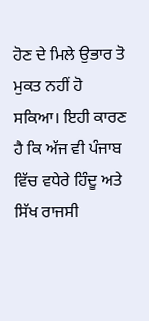ਹੋਣ ਦੇ ਮਿਲੇ ਉਭਾਰ ਤੋ ਮੁਕਤ ਨਹੀਂ ਹੋ ਸਕਿਆ। ਇਹੀ ਕਾਰਣ ਹੈ ਕਿ ਅੱਜ ਵੀ ਪੰਜਾਬ ਵਿੱਚ ਵਧੇਰੇ ਹਿੰਦੂ ਅਤੇ ਸਿੱਖ ਰਾਜਸੀ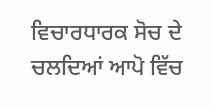ਵਿਚਾਰਧਾਰਕ ਸੋਚ ਦੇ ਚਲਦਿਆਂ ਆਪੋ ਵਿੱਚ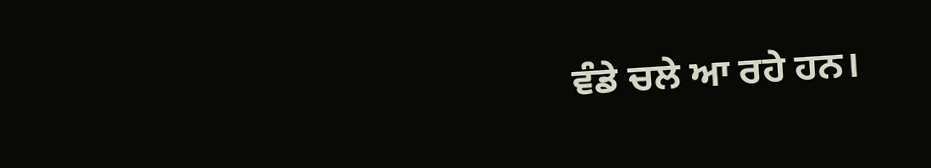ਵੰਡੇ ਚਲੇ ਆ ਰਹੇ ਹਨ।